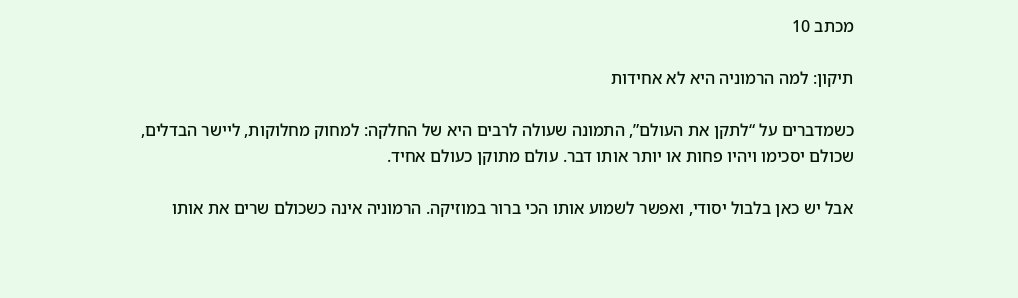מכתב 10

תיקון: למה הרמוניה היא לא אחידות

כשמדברים על “לתקן את העולם”, התמונה שעולה לרבים היא של החלקה: למחוק מחלוקות, ליישר הבדלים, שכולם יסכימו ויהיו פחות או יותר אותו דבר. עולם מתוקן כעולם אחיד.

אבל יש כאן בלבול יסודי, ואפשר לשמוע אותו הכי ברור במוזיקה. הרמוניה אינה כשכולם שרים את אותו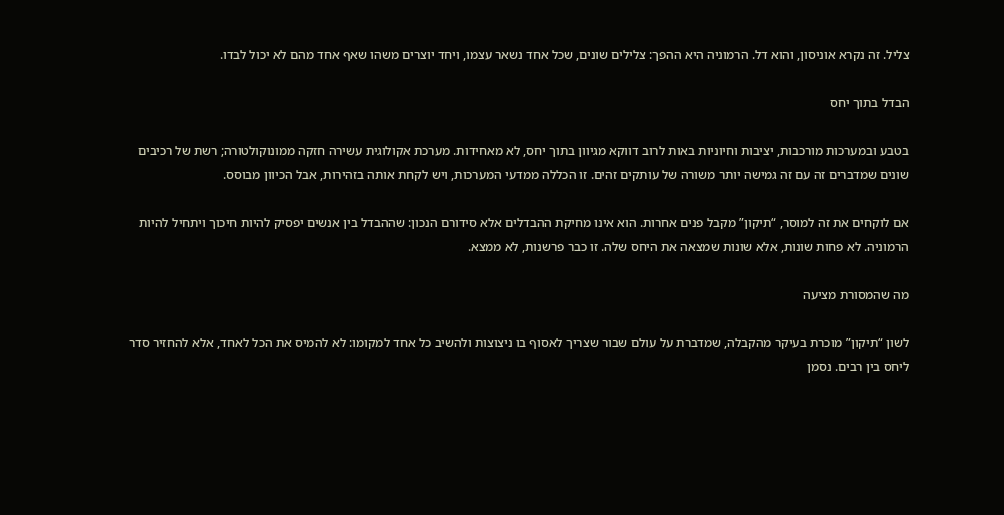צליל. זה נקרא אוניסון, והוא דל. הרמוניה היא ההפך: צלילים שונים, שכל אחד נשאר עצמו, ויחד יוצרים משהו שאף אחד מהם לא יכול לבדו.

הבדל בתוך יחס

בטבע ובמערכות מורכבות, יציבות וחיוניות באות לרוב דווקא מגיוון בתוך יחס, לא מאחידות. מערכת אקולוגית עשירה חזקה ממונוקולטורה; רשת של רכיבים שונים שמדברים זה עם זה גמישה יותר משורה של עותקים זהים. זו הכללה ממדעי המערכות, ויש לקחת אותה בזהירות, אבל הכיוון מבוסס.

אם לוקחים את זה למוסר, “תיקון” מקבל פנים אחרות. הוא אינו מחיקת ההבדלים אלא סידורם הנכון: שההבדל בין אנשים יפסיק להיות חיכוך ויתחיל להיות הרמוניה. לא פחות שונות, אלא שונות שמצאה את היחס שלה. זו כבר פרשנות, לא ממצא.

מה שהמסורת מציעה

לשון “תיקון” מוכרת בעיקר מהקבלה, שמדברת על עולם שבור שצריך לאסוף בו ניצוצות ולהשיב כל אחד למקומו: לא להמיס את הכל לאחד, אלא להחזיר סדר ליחס בין רבים. נסמן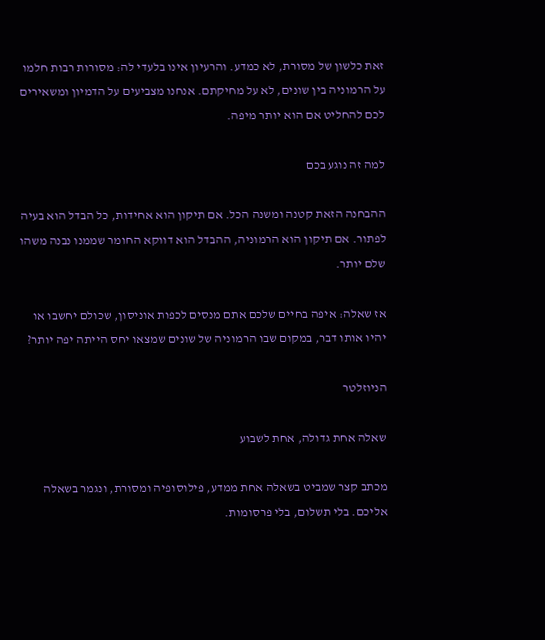זאת כלשון של מסורת, לא כמדע. והרעיון אינו בלעדי לה: מסורות רבות חלמו על הרמוניה בין שונים, לא על מחיקתם. אנחנו מצביעים על הדמיון ומשאירים לכם להחליט אם הוא יותר מיפה.

למה זה נוגע בכם

ההבחנה הזאת קטנה ומשנה הכל. אם תיקון הוא אחידות, כל הבדל הוא בעיה לפתור. אם תיקון הוא הרמוניה, ההבדל הוא דווקא החומר שממנו נבנה משהו שלם יותר.

אז שאלה: איפה בחיים שלכם אתם מנסים לכפות אוניסון, שכולם יחשבו או יהיו אותו דבר, במקום שבו הרמוניה של שונים שמצאו יחס הייתה יפה יותר?

הניוזלטר

שאלה אחת גדולה, אחת לשבוע

מכתב קצר שמביט בשאלה אחת ממדע, פילוסופיה ומסורת, ונגמר בשאלה אליכם. בלי תשלום, בלי פרסומות.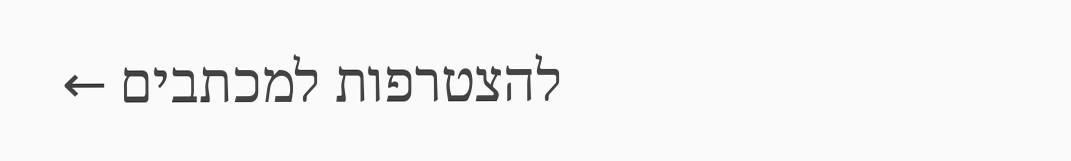להצטרפות למכתבים ←